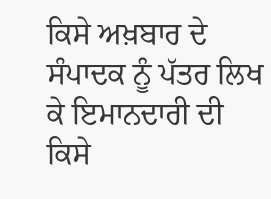ਕਿਸੇ ਅਖ਼ਬਾਰ ਦੇ ਸੰਪਾਦਕ ਨੂੰ ਪੱਤਰ ਲਿਖ ਕੇ ਇਮਾਨਦਾਰੀ ਦੀ ਕਿਸੇ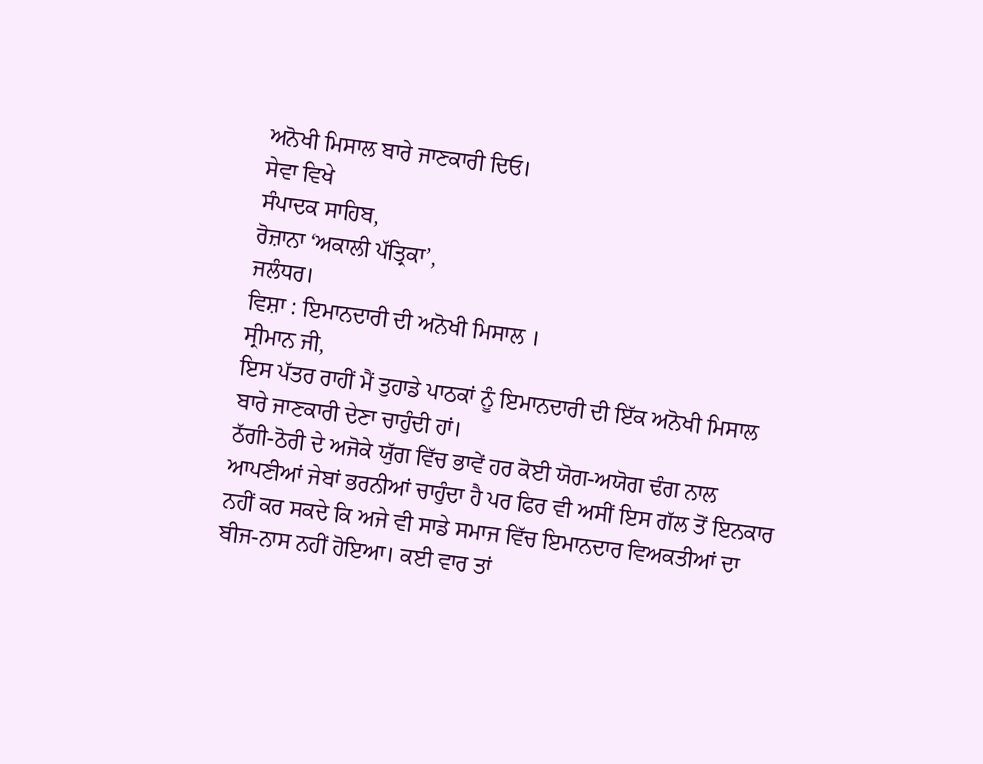ਅਨੋਖੀ ਮਿਸਾਲ ਬਾਰੇ ਜਾਣਕਾਰੀ ਦਿਓ।
ਸੇਵਾ ਵਿਖੇ
ਸੰਪਾਦਕ ਸਾਹਿਬ,
ਰੋਜ਼ਾਨਾ ‘ਅਕਾਲੀ ਪੱਤ੍ਰਿਕਾ’,
ਜਲੰਧਰ।
ਵਿਸ਼ਾ : ਇਮਾਨਦਾਰੀ ਦੀ ਅਨੋਖੀ ਮਿਸਾਲ ।
ਸ੍ਰੀਮਾਨ ਜੀ,
ਇਸ ਪੱਤਰ ਰਾਹੀਂ ਮੈਂ ਤੁਹਾਡੇ ਪਾਠਕਾਂ ਨੂੰ ਇਮਾਨਦਾਰੀ ਦੀ ਇੱਕ ਅਨੋਖੀ ਮਿਸਾਲ ਬਾਰੇ ਜਾਣਕਾਰੀ ਦੇਣਾ ਚਾਹੁੰਦੀ ਹਾਂ।
ਠੱਗੀ-ਠੋਰੀ ਦੇ ਅਜੋਕੇ ਯੁੱਗ ਵਿੱਚ ਭਾਵੇਂ ਹਰ ਕੋਈ ਯੋਗ-ਅਯੋਗ ਢੰਗ ਨਾਲ ਆਪਣੀਆਂ ਜੇਬਾਂ ਭਰਨੀਆਂ ਚਾਹੁੰਦਾ ਹੈ ਪਰ ਫਿਰ ਵੀ ਅਸੀਂ ਇਸ ਗੱਲ ਤੋਂ ਇਨਕਾਰ ਨਹੀਂ ਕਰ ਸਕਦੇ ਕਿ ਅਜੇ ਵੀ ਸਾਡੇ ਸਮਾਜ ਵਿੱਚ ਇਮਾਨਦਾਰ ਵਿਅਕਤੀਆਂ ਦਾ ਬੀਜ-ਨਾਸ ਨਹੀਂ ਹੋਇਆ। ਕਈ ਵਾਰ ਤਾਂ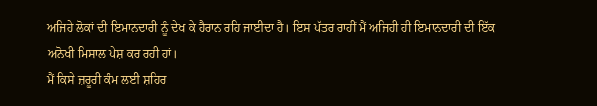ਅਜਿਹੇ ਲੋਕਾਂ ਦੀ ਇਮਾਨਦਾਰੀ ਨੂੰ ਦੇਖ ਕੇ ਹੈਰਾਨ ਰਹਿ ਜਾਈਦਾ ਹੈ। ਇਸ ਪੱਤਰ ਰਾਹੀਂ ਮੈਂ ਅਜਿਹੀ ਹੀ ਇਮਾਨਦਾਰੀ ਦੀ ਇੱਕ ਅਨੋਖੀ ਮਿਸਾਲ ਪੇਸ਼ ਕਰ ਰਹੀ ਹਾਂ।
ਮੈਂ ਕਿਸੇ ਜ਼ਰੂਰੀ ਕੰਮ ਲਈ ਸ਼ਹਿਰ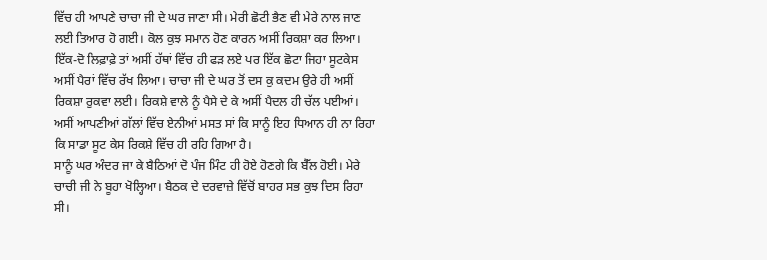ਵਿੱਚ ਹੀ ਆਪਣੇ ਚਾਚਾ ਜੀ ਦੇ ਘਰ ਜਾਣਾ ਸੀ। ਮੇਰੀ ਛੋਟੀ ਭੈਣ ਵੀ ਮੇਰੇ ਨਾਲ ਜਾਣ ਲਈ ਤਿਆਰ ਹੋ ਗਈ। ਕੋਲ ਕੁਝ ਸਮਾਨ ਹੋਣ ਕਾਰਨ ਅਸੀਂ ਰਿਕਸ਼ਾ ਕਰ ਲਿਆ। ਇੱਕ-ਦੋ ਲਿਫ਼ਾਫ਼ੇ ਤਾਂ ਅਸੀਂ ਹੱਥਾਂ ਵਿੱਚ ਹੀ ਫੜ ਲਏ ਪਰ ਇੱਕ ਛੋਟਾ ਜਿਹਾ ਸੂਟਕੇਸ ਅਸੀਂ ਪੈਰਾਂ ਵਿੱਚ ਰੱਖ ਲਿਆ। ਚਾਚਾ ਜੀ ਦੇ ਘਰ ਤੋਂ ਦਸ ਕੁ ਕਦਮ ਉਰੇ ਹੀ ਅਸੀਂ ਰਿਕਸ਼ਾ ਰੁਕਵਾ ਲਈ। ਰਿਕਸ਼ੇ ਵਾਲੇ ਨੂੰ ਪੈਸੇ ਦੇ ਕੇ ਅਸੀਂ ਪੈਦਲ ਹੀ ਚੱਲ ਪਈਆਂ। ਅਸੀਂ ਆਪਣੀਆਂ ਗੱਲਾਂ ਵਿੱਚ ਏਨੀਆਂ ਮਸਤ ਸਾਂ ਕਿ ਸਾਨੂੰ ਇਹ ਧਿਆਨ ਹੀ ਨਾ ਰਿਹਾ ਕਿ ਸਾਡਾ ਸੂਟ ਕੇਸ ਰਿਕਸ਼ੇ ਵਿੱਚ ਹੀ ਰਹਿ ਗਿਆ ਹੈ।
ਸਾਨੂੰ ਘਰ ਅੰਦਰ ਜਾ ਕੇ ਬੈਠਿਆਂ ਦੋ ਪੰਜ ਮਿੰਟ ਹੀ ਹੋਏ ਹੋਣਗੇ ਕਿ ਬੈੱਲ ਹੋਈ। ਮੇਰੇ ਚਾਚੀ ਜੀ ਨੇ ਬੂਹਾ ਖੋਲ੍ਹਿਆ। ਬੈਠਕ ਦੇ ਦਰਵਾਜ਼ੇ ਵਿੱਚੋਂ ਬਾਹਰ ਸਭ ਕੁਝ ਦਿਸ ਰਿਹਾ ਸੀ।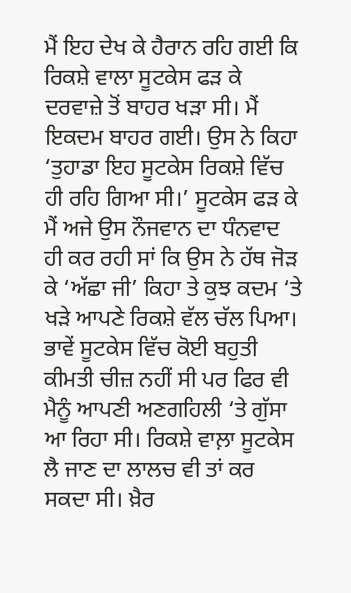ਮੈਂ ਇਹ ਦੇਖ ਕੇ ਹੈਰਾਨ ਰਹਿ ਗਈ ਕਿ ਰਿਕਸ਼ੇ ਵਾਲਾ ਸੂਟਕੇਸ ਫੜ ਕੇ ਦਰਵਾਜ਼ੇ ਤੋਂ ਬਾਹਰ ਖੜਾ ਸੀ। ਮੈਂ ਇਕਦਮ ਬਾਹਰ ਗਈ। ਉਸ ਨੇ ਕਿਹਾ ‘ਤੁਹਾਡਾ ਇਹ ਸੂਟਕੇਸ ਰਿਕਸ਼ੇ ਵਿੱਚ ਹੀ ਰਹਿ ਗਿਆ ਸੀ।’ ਸੂਟਕੇਸ ਫੜ ਕੇ ਮੈਂ ਅਜੇ ਉਸ ਨੌਜਵਾਨ ਦਾ ਧੰਨਵਾਦ ਹੀ ਕਰ ਰਹੀ ਸਾਂ ਕਿ ਉਸ ਨੇ ਹੱਥ ਜੋੜ ਕੇ ‘ਅੱਛਾ ਜੀ’ ਕਿਹਾ ਤੇ ਕੁਝ ਕਦਮ ‘ਤੇ ਖੜੇ ਆਪਣੇ ਰਿਕਸ਼ੇ ਵੱਲ ਚੱਲ ਪਿਆ।
ਭਾਵੇਂ ਸੂਟਕੇਸ ਵਿੱਚ ਕੋਈ ਬਹੁਤੀ ਕੀਮਤੀ ਚੀਜ਼ ਨਹੀਂ ਸੀ ਪਰ ਫਿਰ ਵੀ ਮੈਨੂੰ ਆਪਣੀ ਅਣਗਹਿਲੀ ‘ਤੇ ਗੁੱਸਾ ਆ ਰਿਹਾ ਸੀ। ਰਿਕਸ਼ੇ ਵਾਲ਼ਾ ਸੂਟਕੇਸ ਲੈ ਜਾਣ ਦਾ ਲਾਲਚ ਵੀ ਤਾਂ ਕਰ ਸਕਦਾ ਸੀ। ਖ਼ੈਰ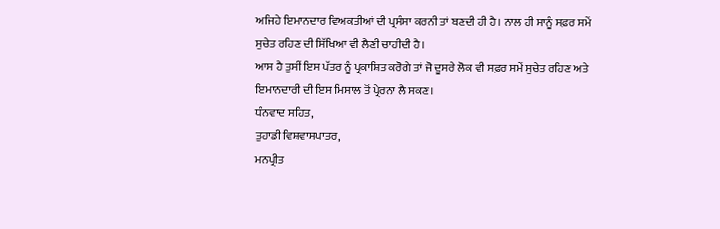ਅਜਿਹੇ ਇਮਾਨਦਾਰ ਵਿਅਕਤੀਆਂ ਦੀ ਪ੍ਰਸੰਸਾ ਕਰਨੀ ਤਾਂ ਬਣਦੀ ਹੀ ਹੈ। ਨਾਲ ਹੀ ਸਾਨੂੰ ਸਫ਼ਰ ਸਮੇਂ ਸੁਚੇਤ ਰਹਿਣ ਦੀ ਸਿੱਖਿਆ ਵੀ ਲੈਣੀ ਚਾਹੀਦੀ ਹੈ।
ਆਸ ਹੈ ਤੁਸੀਂ ਇਸ ਪੱਤਰ ਨੂੰ ਪ੍ਰਕਾਸ਼ਿਤ ਕਰੋਗੇ ਤਾਂ ਜੋ ਦੂਸਰੇ ਲੋਕ ਵੀ ਸਫ਼ਰ ਸਮੇਂ ਸੁਚੇਤ ਰਹਿਣ ਅਤੇ ਇਮਾਨਦਾਰੀ ਦੀ ਇਸ ਮਿਸਾਲ ਤੋਂ ਪ੍ਰੇਰਨਾ ਲੈ ਸਕਣ।
ਧੰਨਵਾਦ ਸਹਿਤ,
ਤੁਹਾਡੀ ਵਿਸ਼ਵਾਸਪਾਤਰ,
ਮਨਪ੍ਰੀਤ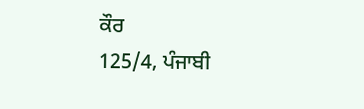ਕੌਰ
125/4, ਪੰਜਾਬੀ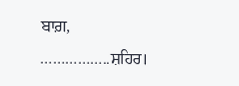ਬਾਗ਼,
……………..ਸ਼ਹਿਰ।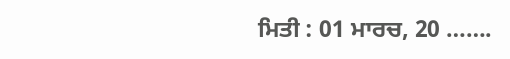ਮਿਤੀ : 01 ਮਾਰਚ, 20 …….